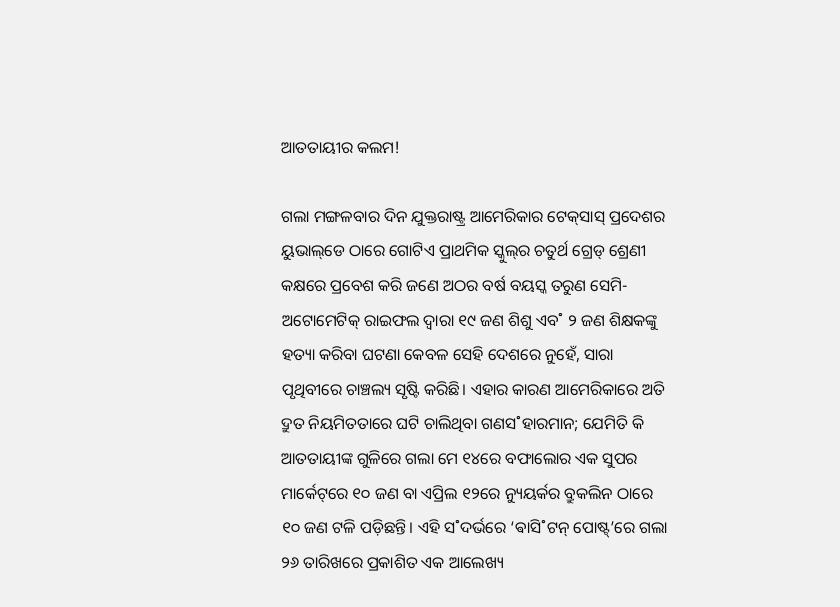ଆତତାୟୀର କଲମ!

ଗଲା ମଙ୍ଗଳବାର ଦିନ ଯୁକ୍ତରାଷ୍ଟ୍ର ଆମେରିକାର ଟେକ୍‌ସାସ୍‌ ପ୍ରଦେଶର ୟୁଭାଲ୍‌ଡେ ଠାରେ ଗୋଟିଏ ପ୍ରାଥମିକ ସ୍କୁଲ୍‌ର ଚତୁର୍ଥ ଗ୍ରେଡ୍‌ ଶ୍ରେଣୀ କକ୍ଷରେ ପ୍ରବେଶ କରି ଜଣେ ଅଠର ବର୍ଷ ବୟସ୍କ ତରୁଣ ସେମି-ଅଟୋମେଟିକ୍‌ ରାଇଫଲ ଦ୍ବାରା ୧୯ ଜଣ ଶିଶୁ ଏବ˚ ୨ ଜଣ ଶିକ୍ଷକଙ୍କୁ ହତ୍ୟା କରିବା ଘଟଣା କେବଳ ସେହି ଦେଶରେ ନୁହେଁ, ସାରା ପୃଥିବୀରେ ଚାଞ୍ଚଲ୍ୟ ସୃଷ୍ଟି କରିଛି। ଏହାର କାରଣ ଆମେରିକାରେ ଅତି ଦ୍ରୁତ ନିୟମିତତାରେ ଘଟି ଚାଲିଥିବା ଗଣସ˚ହାରମାନ; ଯେମିତି କି ଆତତାୟୀଙ୍କ ଗୁଳିରେ ଗଲା ମେ ୧୪ରେ ବଫାଲୋର ଏକ ସୁପର ମାର୍କେଟ୍‌ରେ ୧୦ ଜଣ ବା ଏପ୍ରିଲ ୧୨ରେ ନ୍ୟୁୟର୍କର ବ୍ରୁକଲିନ ଠାରେ ୧୦ ଜଣ ଟଳି ପଡ଼ିଛନ୍ତି। ଏହି ସ˚ଦର୍ଭରେ ‘ଵାସି˚ଟନ୍‌ ପୋଷ୍ଟ୍’ରେ ଗଲା ୨୬ ତାରିଖରେ ପ୍ରକାଶିତ ଏକ ଆଲେଖ୍ୟ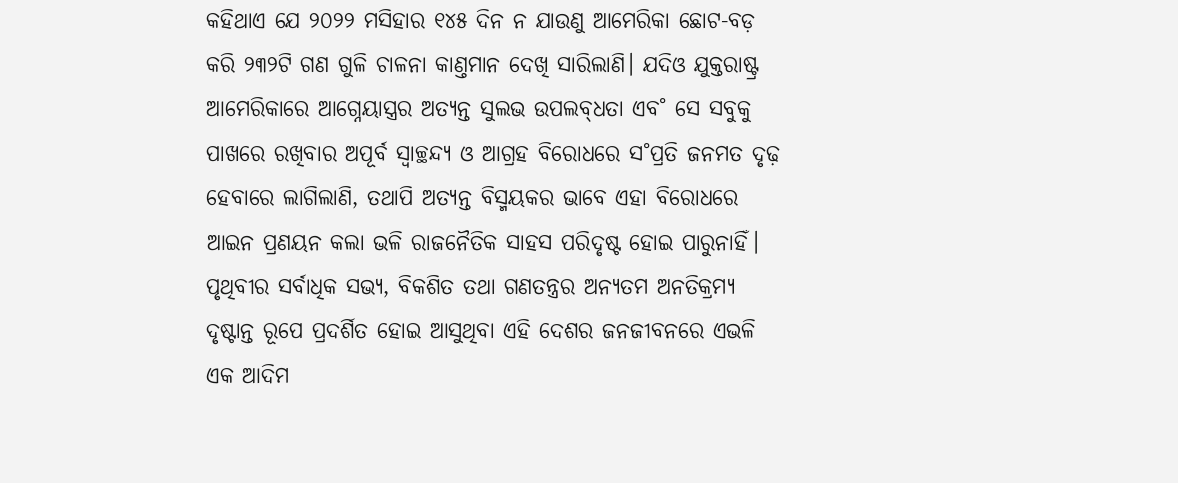କହିଥାଏ ଯେ ୨୦୨୨ ମସିହାର ୧୪୫ ଦିନ ନ ଯାଉଣୁ ଆମେରିକା ଛୋଟ-ବଡ଼ କରି ୨୩୨ଟି ଗଣ ଗୁଳି ଚାଳନା କାଣ୍ତମାନ ଦେଖି ସାରିଲାଣି। ଯଦିଓ ଯୁକ୍ତରାଷ୍ଟ୍ର ଆମେରିକାରେ ଆଗ୍ନେୟାସ୍ତ୍ରର ଅତ୍ୟନ୍ତ ସୁଲଭ ଉପଲବ୍‌ଧତା ଏବ˚ ସେ ସବୁକୁ ପାଖରେ ରଖିବାର ଅପୂର୍ବ ସ୍ବାଚ୍ଛନ୍ଦ୍ୟ ଓ ଆଗ୍ରହ ବିରୋଧରେ ସ˚ପ୍ରତି ଜନମତ ଦୃଢ଼ ହେବାରେ ଲାଗିଲାଣି, ତଥାପି ଅତ୍ୟନ୍ତ ବିସ୍ମୟକର ଭାବେ ଏହା ବିରୋଧରେ ଆଇନ ପ୍ରଣୟନ କଲା ଭଳି ରାଜନୈତିକ ସାହସ ପରିଦୃଷ୍ଟ ହୋଇ ପାରୁନାହିଁ। ପୃଥିବୀର ସର୍ବାଧିକ ସଭ୍ୟ, ବିକଶିତ ତଥା ଗଣତନ୍ତ୍ରର ଅନ୍ୟତମ ଅନତିକ୍ରମ୍ୟ ଦୃଷ୍ଟାନ୍ତ ରୂପେ ପ୍ରଦର୍ଶିତ ହୋଇ ଆସୁଥିବା ଏହି ଦେଶର ଜନଜୀବନରେ ଏଭଳି ଏକ ଆଦିମ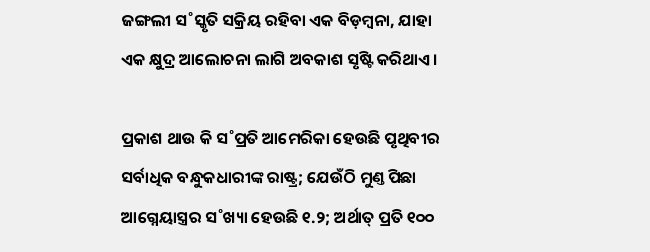ଜଙ୍ଗଲୀ ସ˚ସ୍କୃତି ସକ୍ରିୟ ରହିବା ଏକ ବିଡ଼ମ୍ବନା, ଯାହା ଏକ କ୍ଷୁଦ୍ର ଆଲୋଚନା ଲାଗି ଅବକାଶ ସୃଷ୍ଟି କରିଥାଏ।

ପ୍ରକାଶ ଥାଉ କି ସ˚ପ୍ରତି ଆମେରିକା ହେଉଛି ପୃଥିବୀର ସର୍ବାଧିକ ବନ୍ଧୁକଧାରୀଙ୍କ ରାଷ୍ଟ୍ର; ଯେଉଁଠି ମୁଣ୍ତ ପିଛା ଆଗ୍ନେୟାସ୍ତ୍ରର ସ˚ଖ୍ୟା ହେଉଛି ୧.୨; ଅର୍ଥାତ୍‌ ପ୍ରତି ୧୦୦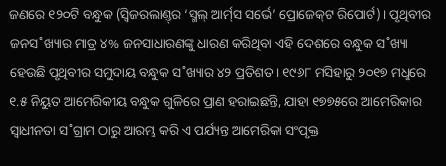ଜଣରେ ୧୨୦ଟି ବନ୍ଧୁକ (ସ୍ବିଜରଲାଣ୍ତ୍‌ର ‘ସ୍ମଲ୍‌ ଆର୍ମ‌୍‌ସ ସର୍ଭେ’ ପ୍ରୋଜେକ୍‌ଟ ରିପୋର୍ଟ)। ପୃଥିବୀର ଜନସ˚ଖ୍ୟାର ମାତ୍ର ୪% ଜନସାଧାରଣଙ୍କୁ ଧାରଣ କରିଥିବା ଏହି ଦେଶରେ ବନ୍ଧୁକ ସ˚ଖ୍ୟା ହେଉଛି ପୃଥିବୀର ସମୁଦାୟ ବନ୍ଧୁକ ସ˚ଖ୍ୟାର ୪୨ ପ୍ରତିଶତ। ୧୯୬୮ ମସିହାରୁ ୨୦୧୭ ମଧୢରେ ୧.୫ ନିୟୁତ ଆମେରିକୀୟ ବନ୍ଧୁକ ଗୁଳିରେ ପ୍ରାଣ ହରାଇଛନ୍ତି, ଯାହା ୧୭୭୫ରେ ଆମେରିକାର ସ୍ବାଧୀନତା ସ˚ଗ୍ରାମ ଠାରୁ ଆରମ୍ଭ କରି ଏ ପର୍ଯ୍ୟନ୍ତ ଆମେରିକା ସଂପୃକ୍ତ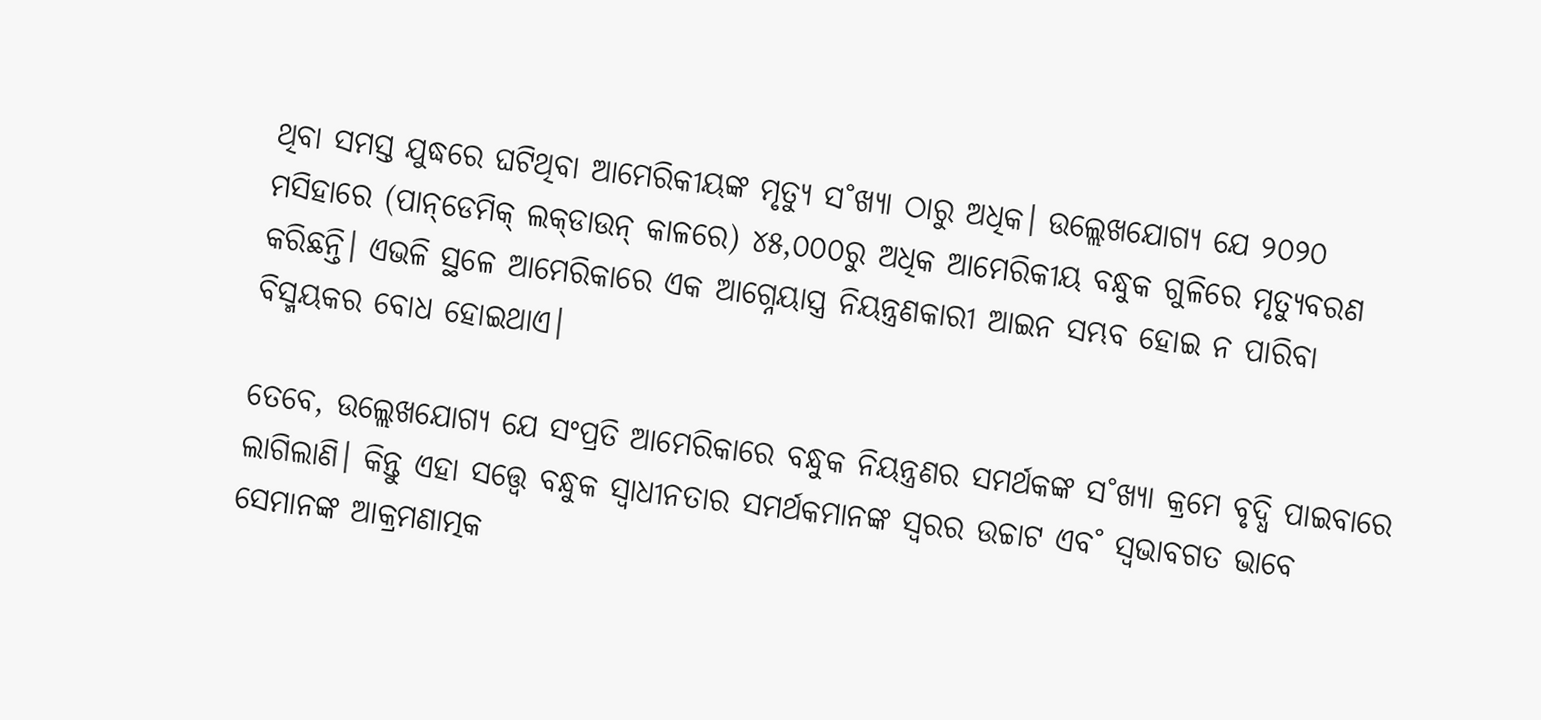ଥିବା ସମସ୍ତ ଯୁଦ୍ଧରେ ଘଟିଥିବା ଆମେରିକୀୟଙ୍କ ମୃତ୍ୟୁ ସ˚ଖ୍ୟା ଠାରୁ ଅଧିକ। ଉଲ୍ଲେଖଯୋଗ୍ୟ ଯେ ୨୦୨୦ ମସିହାରେ (ପାନ୍‌ଡେମିକ୍‌ ଲକ୍‌ଡାଉନ୍‌ କାଳରେ) ୪୫,୦୦୦ରୁ ଅଧିକ ଆମେରିକୀୟ ବନ୍ଧୁକ ଗୁଳିରେ ମୃତ୍ୟୁବରଣ କରିଛନ୍ତି। ଏଭଳି ସ୍ଥଳେ ଆମେରିକାରେ ଏକ ଆଗ୍ନେୟାସ୍ତ୍ର ନିୟନ୍ତ୍ରଣକାରୀ ଆଇନ ସମ୍ଭବ ହୋଇ ନ ପାରିବା ବିସ୍ମୟକର ବୋଧ ହୋଇଥାଏ।

ତେବେ, ଉଲ୍ଲେଖଯୋଗ୍ୟ ଯେ ସଂପ୍ରତି ଆମେରିକାରେ ବନ୍ଧୁକ ନିୟନ୍ତ୍ରଣର ସମର୍ଥକଙ୍କ ସ˚ଖ୍ୟା କ୍ରମେ ବୃଦ୍ଧି ପାଇବାରେ ଲାଗିଲାଣି। କିନ୍ତୁ ଏହା ସତ୍ତ୍ବେ ବନ୍ଧୁକ ସ୍ବାଧୀନତାର ସମର୍ଥକମାନଙ୍କ ସ୍ବରର ଉଚ୍ଚାଟ ଏବ˚ ସ୍ବଭାବଗତ ଭାବେ ସେମାନଙ୍କ ଆକ୍ରମଣାତ୍ମକ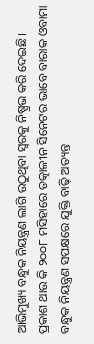ଆଭିମୁଖ୍ୟ ବନ୍ଧୁକ ନିୟନ୍ତ୍ରଣ ଲାଗି ଉଠୁଥିବା ସ୍ବରକୁ ନିଷ୍ପ୍ରଭ କରି ଦେଇଛି। ପ୍ରକାଶ ଥାଉ କି ୨୦୦୮ ମସିହାରେ ତତ୍କାଳୀନ ସିନେଟର ଭାବେ ବାରାକ ଓବାମା ବନ୍ଧୁକ ନିୟନ୍ତ୍ରଣ ସପକ୍ଷରେ ଯୁକ୍ତି ବାଢ଼ି ଅତ୍ୟନ୍ତ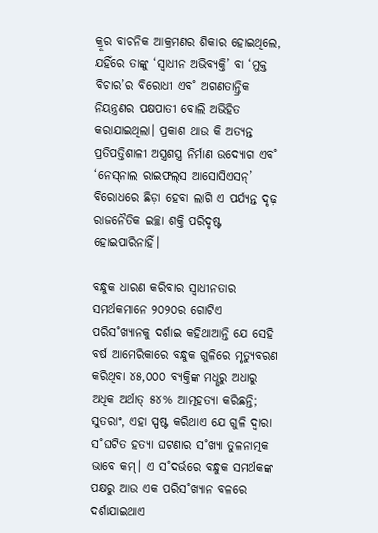କ୍ରୂର ବାଚନିକ ଆକ୍ରମଣର ଶିକାର ହୋଇଥିଲେ, ଯହିଁରେ ତାଙ୍କୁ ‘ସ୍ବାଧୀନ ଅଭିବ୍ୟକ୍ତି’ ବା ‘ମୁକ୍ତ ବିଚାର’ର ବିରୋଧୀ ଏବ˚ ଅଗଣତାନ୍ତ୍ରିକ ନିୟନ୍ତ୍ରଣର ପକ୍ଷପାତୀ ବୋଲି ଅଭିହିତ କରାଯାଇଥିଲା। ପ୍ରକାଶ ଥାଉ କି ଅତ୍ୟନ୍ତ ପ୍ରତିପତ୍ତିଶାଳୀ ଅସ୍ତ୍ରଶସ୍ତ୍ର ନିର୍ମାଣ ଉଦ୍ୟୋଗ ଏବ˚ ‘ନେସ୍‌ନାଲ ରାଇଫଲ୍‌ସ ଆସୋସିଏସନ୍‌’ ବିରୋଧରେ ଛିଡ଼ା ହେବା ଲାଗି ଏ ପର୍ଯ୍ୟନ୍ତ ଦୃଢ଼ ରାଜନୈତିକ ଇଚ୍ଛା ଶକ୍ତି ପରିଦୃଷ୍ଟ ହୋଇପାରିନାହିଁ।

ବନ୍ଧୁକ ଧାରଣ କରିବାର ସ୍ବାଧୀନତାର ସମର୍ଥକମାନେ ୨୦୨୦ର ଗୋଟିଏ ପରିସ˚ଖ୍ୟାନକୁ ଦର୍ଶାଇ କହିଥାଆନ୍ତି ଯେ ସେହି ବର୍ଷ ଆମେରିକାରେ ବନ୍ଧୁକ ଗୁଳିରେ ମୃତ୍ୟୁବରଣ କରିଥିବା ୪୫,୦୦୦ ବ୍ୟକ୍ତିଙ୍କ ମଧୢରୁ ଅଧାରୁ ଅଧିକ ଅର୍ଥାତ୍‌ ୫୪% ଆତ୍ମହତ୍ୟା କରିଛନ୍ତି; ସୁତରାଂ, ଏହା ସ୍ପଷ୍ଟ କରିଥାଏ ଯେ ଗୁଳି ଦ୍ବାରା ସ˚ଘଟିତ ହତ୍ୟା ଘଟଣାର ସ˚ଖ୍ୟା ତୁଳନାତ୍ମକ ଭାବେ କମ୍‌। ଏ ସ˚ଦର୍ଭରେ ବନ୍ଧୁକ ସମର୍ଥକଙ୍କ ପକ୍ଷରୁ ଆଉ ଏକ ପରିସ˚ଖ୍ୟାନ ବଳରେ ଦର୍ଶାଯାଇଥାଏ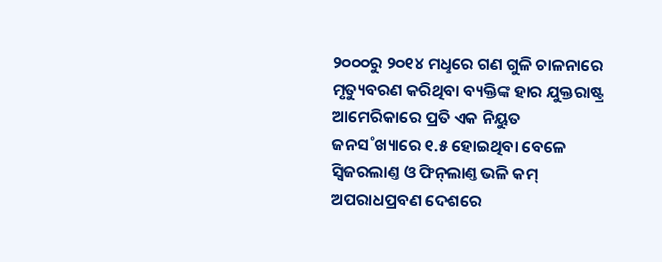୨୦୦୦ରୁ ୨୦୧୪ ମଧୢରେ ଗଣ ଗୁଳି ଚାଳନାରେ ମୃତ୍ୟୁବରଣ କରିଥିବା ବ୍ୟକ୍ତିଙ୍କ ହାର ଯୁକ୍ତରାଷ୍ଟ୍ର ଆମେରିକାରେ ପ୍ରତି ଏକ ନିୟୁତ ଜନସ˚ଖ୍ୟାରେ ୧.୫ ହୋଇଥିବା ବେଳେ ସ୍ବିଜରଲାଣ୍ତ ଓ ଫିନ୍‌ଲାଣ୍ତ ଭଳି କମ୍‌ ଅପରାଧପ୍ରବଣ ଦେଶରେ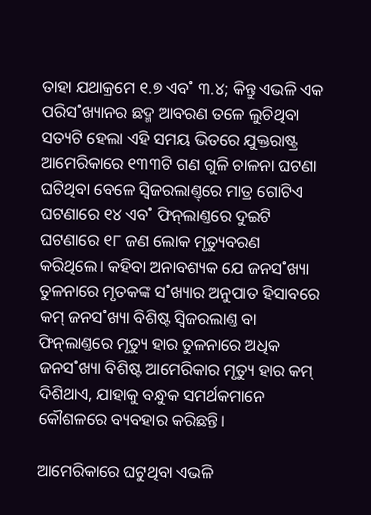ତାହା ଯଥାକ୍ରମେ ୧.୭ ଏବ˚ ୩.୪; କିନ୍ତୁ ଏଭଳି ଏକ ପରିସ˚ଖ୍ୟାନର ଛଦ୍ମ ଆବରଣ ତଳେ ଲୁଚିଥିବା ସତ୍ୟଟି ହେଲା ଏହି ସମୟ ଭିତରେ ଯୁକ୍ତରାଷ୍ଟ୍ର ଆମେରିକାରେ ୧୩୩ଟି ଗଣ ଗୁଳି ଚାଳନା ଘଟଣା ଘଟିଥିବା ବେଳେ ସ୍ବିଜରଲାଣ୍ତ୍‌ରେ ମାତ୍ର ଗୋଟିଏ ଘଟଣାରେ ୧୪ ଏବ˚ ଫିନ୍‌ଲାଣ୍ତରେ ଦୁଇଟି ଘଟଣାରେ ୧୮ ଜଣ ଲୋକ ମୃତ୍ୟୁବରଣ କରିଥିଲେ। କହିବା ଅନାବଶ୍ୟକ ଯେ ଜନସ˚ଖ୍ୟା ତୁଳନାରେ ମୃତକଙ୍କ ସ˚ଖ୍ୟାର ଅନୁପାତ ହିସାବରେ କମ୍‌ ଜନସ˚ଖ୍ୟା ବିଶିଷ୍ଟ ସ୍ବିଜରଲାଣ୍ତ ବା ଫିନ୍‌ଲାଣ୍ତରେ ମୃତ୍ୟୁ ହାର ତୁଳନାରେ ଅଧିକ ଜନସ˚ଖ୍ୟା ବିଶିଷ୍ଟ ଆମେରିକାର ମୃତ୍ୟୁ ହାର କମ୍‌ ଦିଶିଥାଏ, ଯାହାକୁ ବନ୍ଧୁକ ସମର୍ଥକମାନେ କୌଶଳରେ ବ୍ୟବହାର କରିଛନ୍ତି।

ଆମେରିକାରେ ଘଟୁଥିବା ଏଭଳି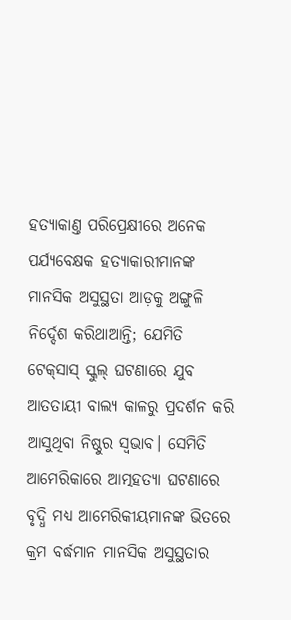ହତ୍ୟାକାଣ୍ତ ପରିପ୍ରେକ୍ଷୀରେ ଅନେକ ପର୍ଯ୍ୟବେକ୍ଷକ ହତ୍ୟାକାରୀମାନଙ୍କ ମାନସିକ ଅସୁସ୍ଥତା ଆଡ଼କୁ ଅଙ୍ଗୁଳି ନିର୍ଦ୍ଦେଶ କରିଥାଆନ୍ତି; ଯେମିତି ଟେକ୍‌ସାସ୍‌ ସ୍କୁଲ୍‌ ଘଟଣାରେ ଯୁବ ଆତତାୟୀ ବାଲ୍ୟ କାଳରୁ ପ୍ରଦର୍ଶନ କରି ଆସୁଥିବା ନିଷ୍ଠୁର ସ୍ବଭାବ। ସେମିତି ଆମେରିକାରେ ଆତ୍ମହତ୍ୟା ଘଟଣାରେ ବୃଦ୍ଧି ମଧ୍ୟ ଆମେରିକୀୟମାନଙ୍କ ଭିତରେ କ୍ରମ ବର୍ଦ୍ଧମାନ ମାନସିକ ଅସୁସ୍ଥତାର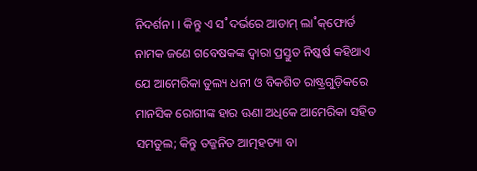ନିଦର୍ଶନ। । କିନ୍ତୁ ଏ ସ˚ଦର୍ଭରେ ଆଡାମ୍‌ ଲା˚କ୍‌ଫୋର୍ଡ ନାମକ ଜଣେ ଗବେଷକଙ୍କ ଦ୍ବାରା ପ୍ରସ୍ତୁତ ନିଷ୍କର୍ଷ କହିଥାଏ ଯେ ଆମେରିକା ତୁଲ୍ୟ ଧନୀ ଓ ବିକଶିତ ରାଷ୍ଟ୍ରଗୁଡ଼ିକରେ ମାନସିକ ରୋଗୀଙ୍କ ହାର ଊଣା ଅଧିକେ ଆମେରିକା ସହିତ ସମତୁଲ; କିନ୍ତୁ ତଜ୍ଜନିତ ଆତ୍ମହତ୍ୟା ବା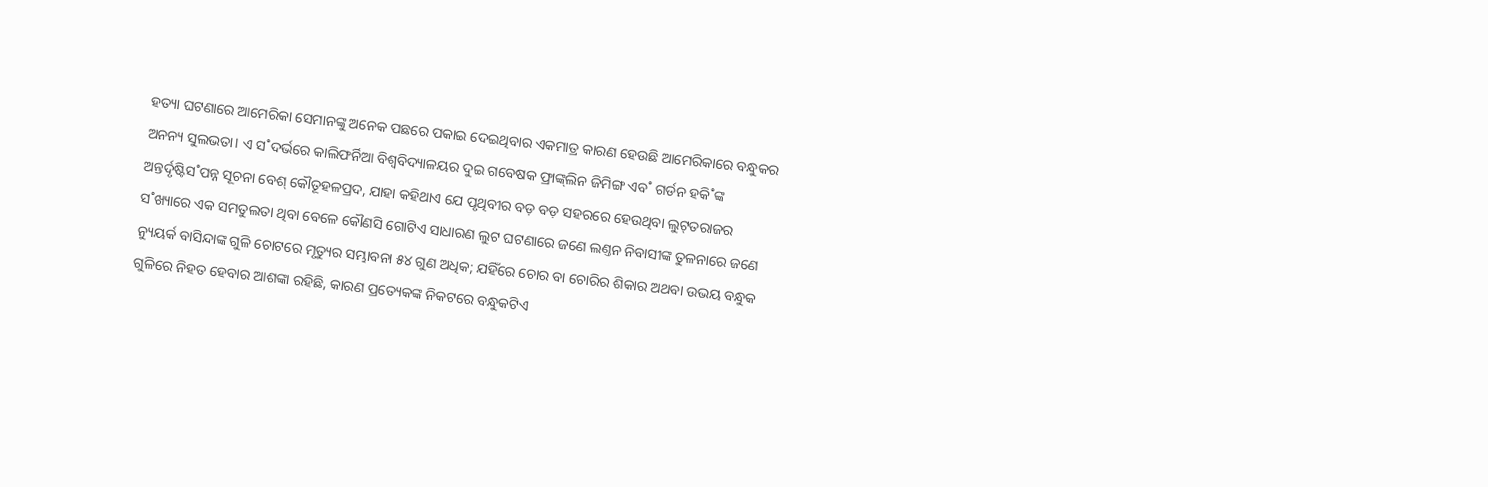ହତ୍ୟା ଘଟଣାରେ ଆମେରିକା ସେମାନଙ୍କୁ ଅନେକ ପଛରେ ପକାଇ ଦେଇଥିବାର ଏକମାତ୍ର କାରଣ ହେଉଛି ଆମେରିକାରେ ବନ୍ଧୁକର ଅନନ୍ୟ ସୁଲଭତା। ଏ ସ˚ଦର୍ଭରେ କାଲିଫର୍ନିଆ ବିଶ୍ବବିଦ୍ୟାଳୟର ଦୁଇ ଗବେଷକ ଫ୍ରାଙ୍କ୍‌ଲିନ ଜିମିଙ୍ଗ ଏବ˚ ଗର୍ଡନ ହକି˚ଙ୍କ ଅନ୍ତର୍ଦୃଷ୍ଟିସ˚ପନ୍ନ ସୂଚନା ବେଶ୍‌ କୌତୂହଳପ୍ରଦ, ଯାହା କହିଥାଏ ଯେ ପୃଥିବୀର ବଡ଼ ବଡ଼ ସହରରେ ହେଉଥିବା ଲୁଟ୍‌ତରାଜର ସ˚ଖ୍ୟାରେ ଏକ ସମତୁଲତା ଥିବା ବେଳେ କୌଣସି ଗୋଟିଏ ସାଧାରଣ ଲୁଟ ଘଟଣାରେ ଜଣେ ଲଣ୍ତନ ନିବାସୀଙ୍କ ତୁଳନାରେ ଜଣେ ନ୍ୟୁୟର୍କ ବାସିନ୍ଦାଙ୍କ ଗୁଳି ଚୋଟରେ ମୃତ୍ୟୁର ସମ୍ଭାବନା ୫୪ ଗୁଣ ଅଧିକ; ଯହିଁରେ ଚୋର ବା ଚୋରିର ଶିକାର ଅଥବା ଉଭୟ ବନ୍ଧୁକ ଗୁଳିରେ ନିହତ ହେବାର ଆଶଙ୍କା ରହିଛି, କାରଣ ପ୍ରତ୍ୟେକଙ୍କ ନିକଟରେ ବନ୍ଧୁକଟିଏ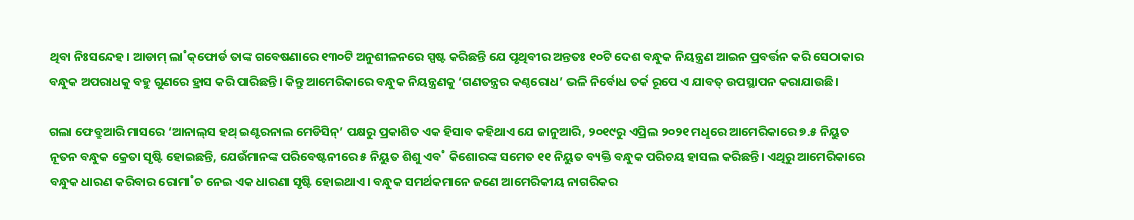ଥିବା ନିଃସନ୍ଦେହ। ଆଡାମ୍‌ ଲା˚କ୍‌ଫୋର୍ଡ ତାଙ୍କ ଗବେଷଣାରେ ୧୩୦ଟି ଅନୁଶୀଳନରେ ସ୍ପଷ୍ଟ କରିଛନ୍ତି ଯେ ପୃଥିବୀର ଅନ୍ତତଃ ୧୦ଟି ଦେଶ ବନ୍ଧୁକ ନିୟନ୍ତ୍ରଣ ଆଇନ ପ୍ରବର୍ତ୍ତନ କରି ସେଠାକାର ବନ୍ଧୁକ ଅପରାଧକୁ ବହୁ ଗୁଣରେ ହ୍ରାସ କରି ପାରିଛନ୍ତି। କିନ୍ତୁ ଆମେରିକାରେ ବନ୍ଧୁକ ନିୟନ୍ତ୍ରଣକୁ ‘ଗଣତନ୍ତ୍ରର କଣ୍ଠରୋଧ’ ଭଳି ନିର୍ବୋଧ ତର୍କ ରୂପେ ଏ ଯାବତ୍‌ ଉପସ୍ଥାପନ କରାଯାଉଛି।

ଗଲା ଫେବ୍ରୁଆରି ମାସରେ ‘ଆନାଲ୍‌ସ ହଥ୍‌ ଇଣ୍ଟରନାଲ ମେଡିସିନ୍‌’ ପକ୍ଷରୁ ପ୍ରକାଶିତ ଏକ ହିସାବ କହିଥାଏ ଯେ ଜାନୁଆରି, ୨୦୧୯ରୁ ଏପ୍ରିଲ ୨୦୨୧ ମଧୢରେ ଆମେରିକାରେ ୭.୫ ନିୟୁତ ନୂତନ ବନ୍ଧୁକ କ୍ରେତା ସୃଷ୍ଟି ହୋଇଛନ୍ତି, ଯେଉଁମାନଙ୍କ ପରିବେଷ୍ଟନୀରେ ୫ ନିୟୁତ ଶିଶୁ ଏବ˚ କିଶୋରଙ୍କ ସମେତ ୧୧ ନିୟୁତ ବ୍ୟକ୍ତି ବନ୍ଧୁକ ପରିଚୟ ହାସଲ କରିଛନ୍ତି। ଏଥିରୁ ଆମେରିକାରେ ବନ୍ଧୁକ ଧାରଣ କରିବାର ରୋମା˚ଚ ନେଇ ଏକ ଧାରଣା ସୃଷ୍ଟି ହୋଇଥାଏ। ବନ୍ଧୁକ ସମର୍ଥକମାନେ ଜଣେ ଆମେରିକୀୟ ନାଗରିକର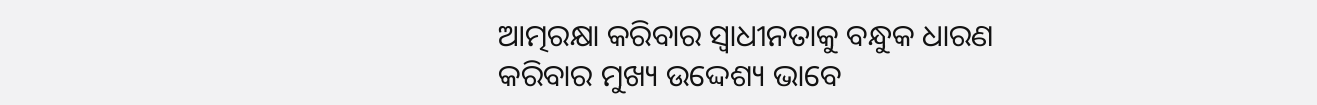ଆତ୍ମରକ୍ଷା କରିବାର ସ୍ବାଧୀନତାକୁ ବନ୍ଧୁକ ଧାରଣ କରିବାର ମୁଖ୍ୟ ଉଦ୍ଦେଶ୍ୟ ଭାବେ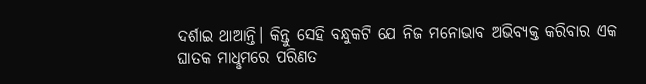ଦର୍ଶାଇ ଥାଆନ୍ତି। କିନ୍ତୁ ସେହି ବନ୍ଧୁକଟି ଯେ ନିଜ ମନୋଭାବ ଅଭିବ୍ୟକ୍ତ କରିବାର ଏକ ଘାତକ ମାଧୢମରେ ପରିଣତ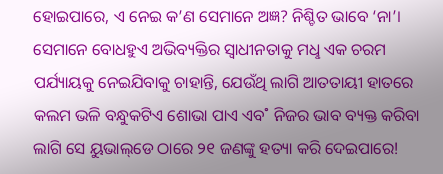ହୋଇପାରେ, ଏ ନେଇ କ’ଣ ସେମାନେ ଅଜ୍ଞ? ନିଶ୍ଚିତ ଭାବେ ‘ନା’। ସେମାନେ ବୋଧହୁଏ ଅଭିବ୍ୟକ୍ତିର ସ୍ବାଧୀନତାକୁ ମଧୢ ଏକ ଚରମ ପର୍ଯ୍ୟାୟକୁ ନେଇଯିବାକୁ ଚାହାନ୍ତି, ଯେଉଁଥି ଲାଗି ଆତତାୟୀ ହାତରେ କଲମ ଭଳି ବନ୍ଧୁକଟିଏ ଶୋଭା ପାଏ ଏବ˚ ନିଜର ଭାବ ବ୍ୟକ୍ତ କରିବା ଲାଗି ସେ ୟୁଭାଲ୍‌ଡେ ଠାରେ ୨୧ ଜଣଙ୍କୁ ହତ୍ୟା କରି ଦେଇପାରେ!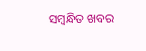ସମ୍ବନ୍ଧିତ ଖବର